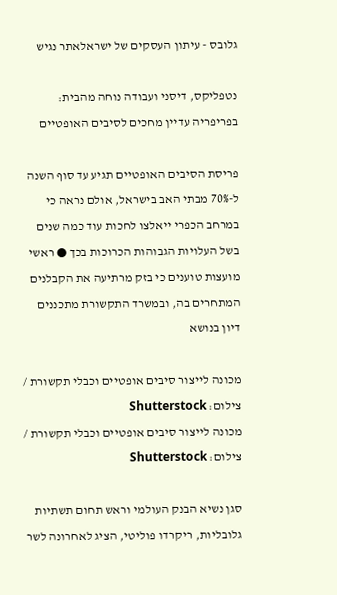גלובס - עיתון העסקים של ישראלאתר נגיש

נטפליקס, דיסני ועבודה נוחה מהבית: בפריפריה עדיין מחכים לסיבים האופטיים

פריסת הסיבים האופטיים תגיע עד סוף השנה ל-70% מבתי האב בישראל, אולם נראה כי במרחב הכפרי ייאלצו לחכות עוד כמה שנים בשל העלויות הגבוהות הכרוכות בכך ● ראשי מועצות טוענים כי בזק מרתיעה את הקבלנים המתחרים בה, ובמשרד התקשורת מתכננים דיון בנושא

מכונה לייצור סיבים אופטיים וכבלי תקשורת / צילום: Shutterstock
מכונה לייצור סיבים אופטיים וכבלי תקשורת / צילום: Shutterstock

סגן נשיא הבנק העולמי וראש תחום תשתיות גלובליות, ריקרדו פוליטי, הציג לאחרונה לשר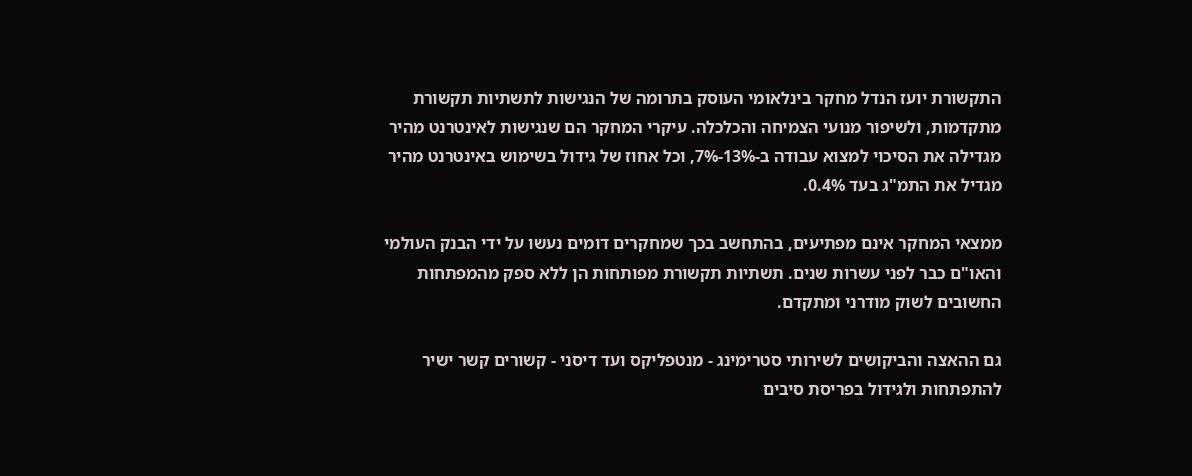התקשורת יועז הנדל מחקר בינלאומי העוסק בתרומה של הנגישות לתשתיות תקשורת מתקדמות, ולשיפור מנועי הצמיחה והכלכלה. עיקרי המחקר הם שנגישות לאינטרנט מהיר מגדילה את הסיכוי למצוא עבודה ב-13%-7%, וכל אחוז של גידול בשימוש באינטרנט מהיר מגדיל את התמ"ג בעד 0.4%.

ממצאי המחקר אינם מפתיעים, בהתחשב בכך שמחקרים דומים נעשו על ידי הבנק העולמי והאו"ם כבר לפני עשרות שנים. תשתיות תקשורת מפותחות הן ללא ספק מהמפתחות החשובים לשוק מודרני ומתקדם.

גם ההאצה והביקושים לשירותי סטרימינג - מנטפליקס ועד דיסני - קשורים קשר ישיר להתפתחות ולגידול בפריסת סיבים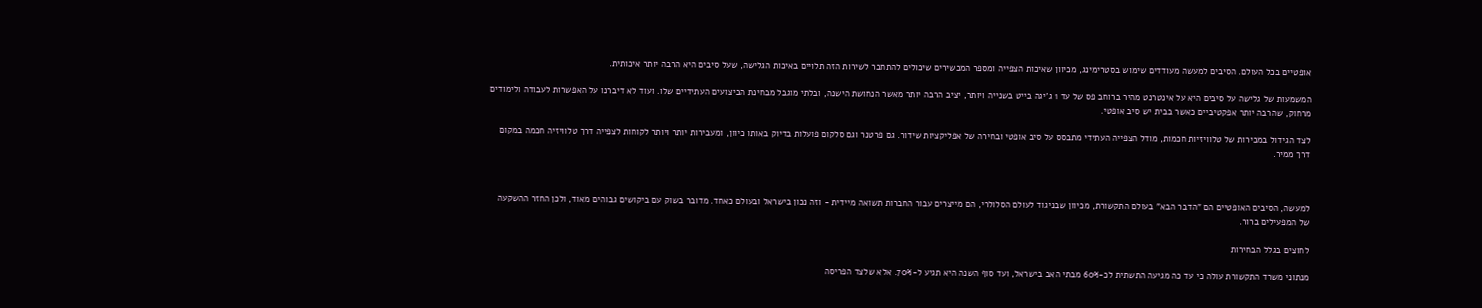אופטיים בכל העולם. הסיבים למעשה מעודדים שימוש בסטרימינג, מכיוון שאיכות הצפייה ומספר המכשירים שיכולים להתחבר לשירות הזה תלויים באיכות הגלישה, שעל סיבים היא הרבה יותר איכותית.

המשמעות של גלישה על סיבים היא על אינטרנט מהיר ברוחב פס של עד 1 ג'יגה בייט בשנייה ויותר, יציב הרבה יותר מאשר הנחושת הישנה, ובלתי מוגבל מבחינת הביצועים העתידיים שלו. ועוד לא דיברנו על האפשרות לעבודה ולימודים מרחוק, שהרבה יותר אפקטיביים כאשר בבית יש סיב אופטי.

לצד הגידול במכירות של טלוויזיות חכמות, מודל הצפייה העתידי מתבסס על סיב אופטי ובחירה של אפליקציות שידור. גם פרטנר וגם סלקום פועלות בדיוק באותו כיוון, ומעבירות יותר ויותר לקוחות לצפייה דרך טלוויזיה חכמה במקום דרך ממיר.



למעשה, הסיבים האופטיים הם "הדבר הבא" בעולם התקשורת, מכיוון שבניגוד לעולם הסלולרי, הם מייצרים עבור החברות תשואה מיידית - וזה נכון בישראל ובעולם כאחד. מדובר בשוק עם ביקושים גבוהים מאוד, ולכן החזר ההשקעה של המפעילים ברור.

לחוצים בגלל הבחירות

מנתוני משרד התקשורת עולה כי עד כה מגיעה התשתית לכ-60% מבתי האב בישראל, ועד סוף השנה היא תגיע ל-70%. אלא שלצד הפריסה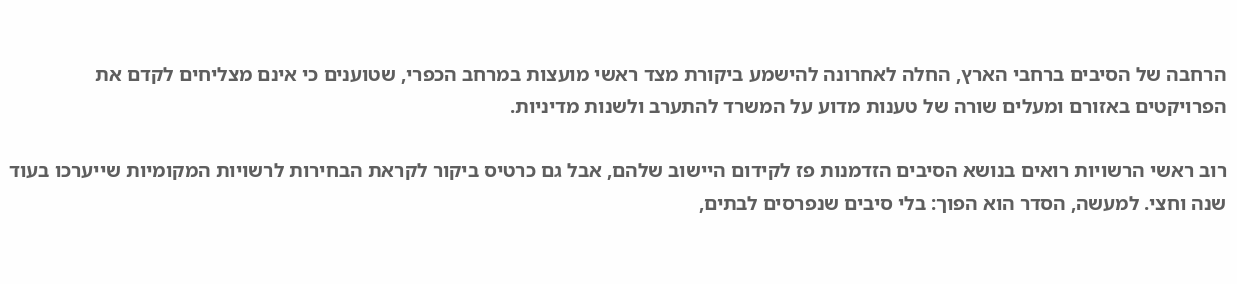הרחבה של הסיבים ברחבי הארץ, החלה לאחרונה להישמע ביקורת מצד ראשי מועצות במרחב הכפרי, שטוענים כי אינם מצליחים לקדם את הפרויקטים באזורם ומעלים שורה של טענות מדוע על המשרד להתערב ולשנות מדיניות.

רוב ראשי הרשויות רואים בנושא הסיבים הזדמנות פז לקידום היישוב שלהם, אבל גם כרטיס ביקור לקראת הבחירות לרשויות המקומיות שייערכו בעוד שנה וחצי. למעשה, הסדר הוא הפוך: בלי סיבים שנפרסים לבתים,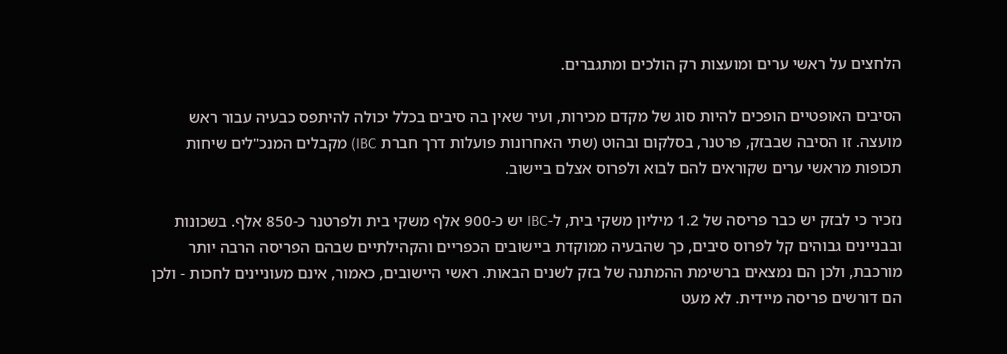הלחצים על ראשי ערים ומועצות רק הולכים ומתגברים.

הסיבים האופטיים הופכים להיות סוג של מקדם מכירות, ועיר שאין בה סיבים בכלל יכולה להיתפס כבעיה עבור ראש מועצה. זו הסיבה שבבזק, פרטנר, בסלקום ובהוט (שתי האחרונות פועלות דרך חברת IBC) מקבלים המנכ"לים שיחות תכופות מראשי ערים שקוראים להם לבוא ולפרוס אצלם ביישוב.

נזכיר כי לבזק יש כבר פריסה של 1.2 מיליון משקי בית, ל-IBC יש כ-900 אלף משקי בית ולפרטנר כ-850 אלף. בשכונות ובבניינים גבוהים קל לפרוס סיבים, כך שהבעיה ממוקדת ביישובים הכפריים והקהילתיים שבהם הפריסה הרבה יותר מורכבת, ולכן הם נמצאים ברשימת ההמתנה של בזק לשנים הבאות. ראשי היישובים, כאמור, אינם מעוניינים לחכות - ולכן הם דורשים פריסה מיידית. לא מעט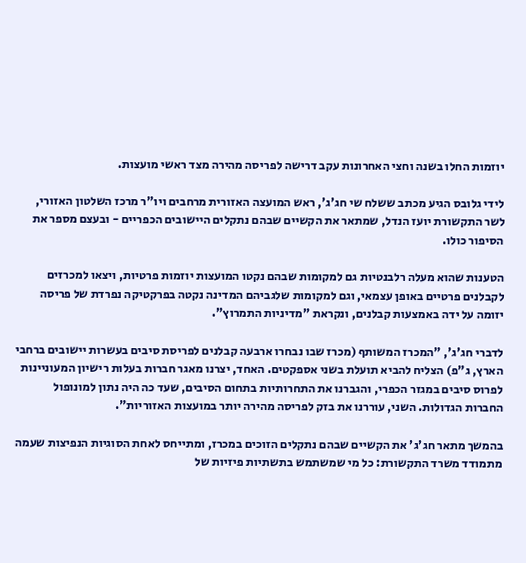יוזמות החלו בשנה וחצי האחרונות עקב דרישה לפריסה מהירה מצד ראשי מועצות.

לידי גלובס הגיע מכתב ששלח שי חג'ג', ראש המועצה האזורית מרחבים ויו"ר מרכז השלטון האזורי, לשר התקשורת יועז הנדל, שמתאר את הקשיים שבהם נתקלים היישובים הכפריים - ובעצם מספר את הסיפור כולו.

הטענות שהוא מעלה רלבנטיות גם למקומות שבהם נקטו המועצות יוזמות פרטיות, ויצאו למכרזים לקבלנים פרטיים באופן עצמאי, וגם למקומות שלגביהם המדינה נקטה בפרקטיקה נפרדת של פריסה יזומה על ידה באמצעות קבלנים, ונקראת "מדיניות התמרוץ".

לדברי חג'ג', "המכרז המשותף (מכרז שבו נבחרו ארבעה קבלנים לפריסת סיבים בעשרות יישובים ברחבי הארץ, ג"פ) הצליח להביא תועלת בשני אספקטים. האחד, יצרנו מאגר חברות בעלות רישיון המעוניינות לפרוס סיבים במגזר הכפרי, והגברנו את התחרותיות בתחום הסיבים, שעד כה היה נתון למונופול החברות הגדולות. השני, עוררנו את בזק לפריסה מהירה יותר במועצות האזוריות".

בהמשך מתאר חג'ג' את הקשיים שבהם נתקלים הזוכים במכרז, ומתייחס לאחת הסוגיות הנפיצות שעמה מתמודד משרד התקשורת: כל מי שמשתמש בתשתיות פיזיות של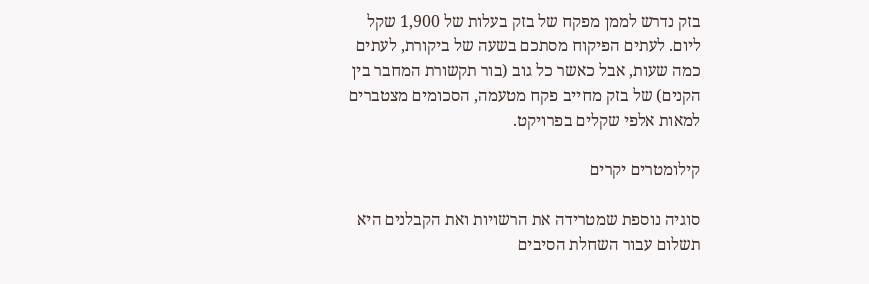בזק נדרש לממן מפקח של בזק בעלות של 1,900 שקל ליום. לעתים הפיקוח מסתכם בשעה של ביקורת, לעתים כמה שעות, אבל כאשר כל גוב (בור תקשורת המחבר בין הקנים) של בזק מחייב פקח מטעמה, הסכומים מצטברים למאות אלפי שקלים בפרויקט.

קילומטרים יקרים

סוגיה נוספת שמטרידה את הרשויות ואת הקבלנים היא תשלום עבור השחלת הסיבים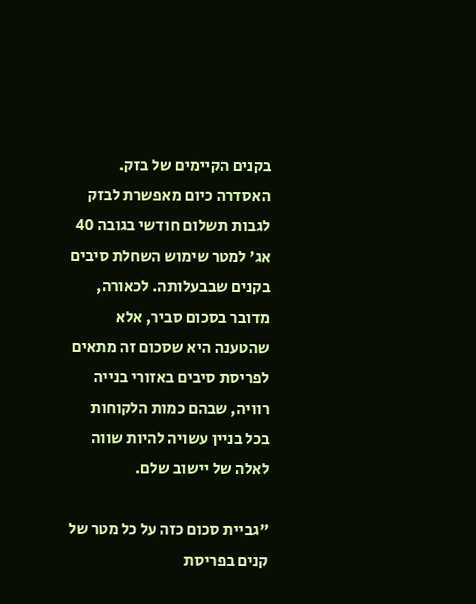בקנים הקיימים של בזק. האסדרה כיום מאפשרת לבזק לגבות תשלום חודשי בגובה 40 אג' למטר שימוש השחלת סיבים בקנים שבבעלותה. לכאורה, מדובר בסכום סביר, אלא שהטענה היא שסכום זה מתאים לפריסת סיבים באזורי בנייה רוויה, שבהם כמות הלקוחות בכל בניין עשויה להיות שווה לאלה של יישוב שלם.

"גביית סכום כזה על כל מטר של קנים בפריסת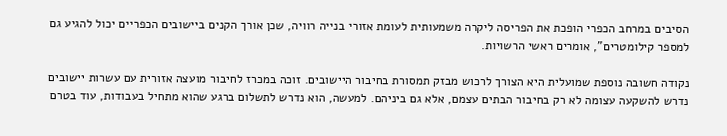הסיבים במרחב הכפרי הופכת את הפריסה ליקרה משמעותית לעומת אזורי בנייה רוויה, שכן אורך הקנים ביישובים הכפריים יכול להגיע גם למספר קילומטרים", אומרים ראשי הרשויות.

נקודה חשובה נוספת שמועלית היא הצורך לרכוש מבזק תמסורת בחיבור היישובים. זוכה במכרז לחיבור מועצה אזורית עם עשרות יישובים נדרש להשקעה עצומה לא רק בחיבור הבתים עצמם, אלא גם ביניהם. למעשה, הוא נדרש לתשלום ברגע שהוא מתחיל בעבודות, עוד בטרם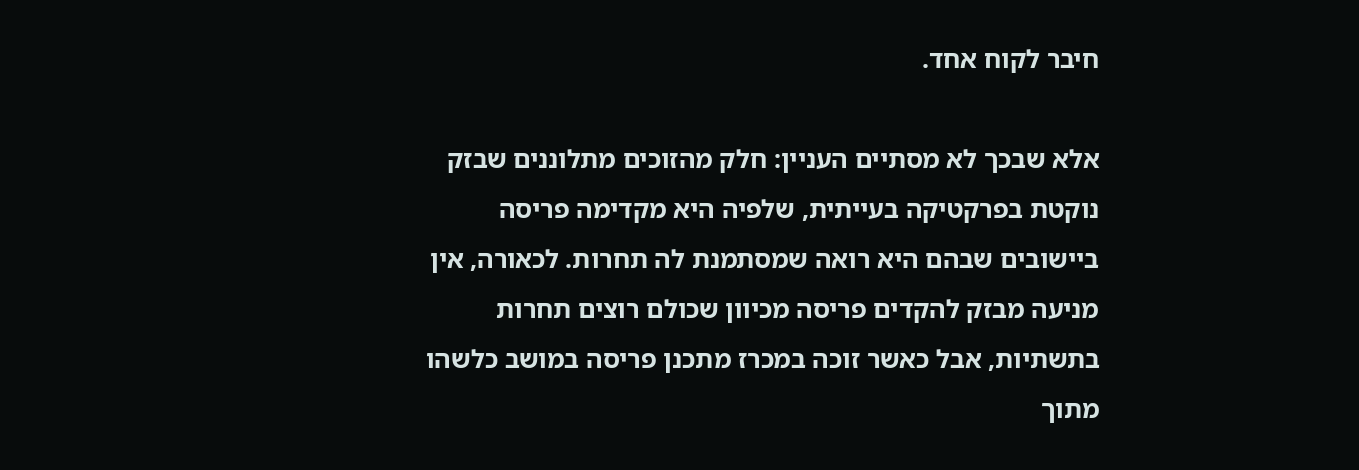חיבר לקוח אחד.

אלא שבכך לא מסתיים העניין: חלק מהזוכים מתלוננים שבזק נוקטת בפרקטיקה בעייתית, שלפיה היא מקדימה פריסה ביישובים שבהם היא רואה שמסתמנת לה תחרות. לכאורה, אין מניעה מבזק להקדים פריסה מכיוון שכולם רוצים תחרות בתשתיות, אבל כאשר זוכה במכרז מתכנן פריסה במושב כלשהו מתוך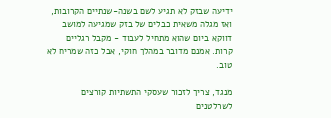ידיעה שבזק לא תגיע לשם בשנה-שנתיים הקרובות, ואז מגלה משאית כבלים של בזק שמגיעה למושב דווקא ביום שהוא מתחיל לעבוד - מקבל רגליים קרות. אמנם מדובר במהלך חוקי, אבל כזה שמריח לא טוב.

מנגד, צריך לזכור שעסקי התשתיות קורצים לשרלטנים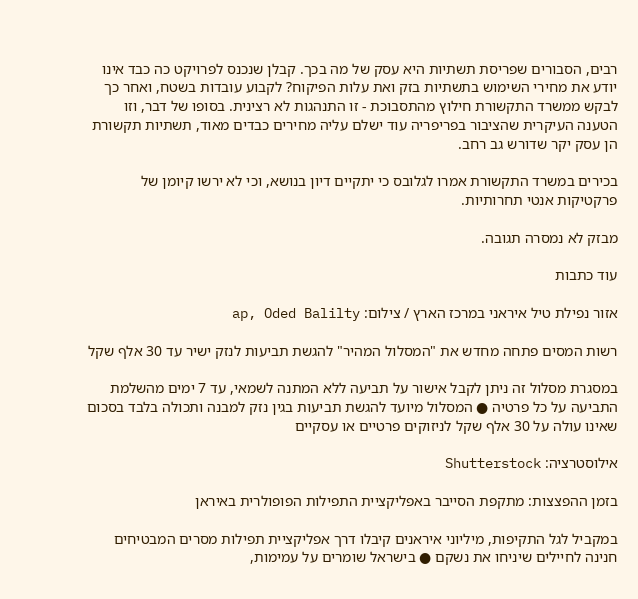רבים, הסבורים שפריסת תשתיות היא עסק של מה בכך. קבלן שנכנס לפרויקט כה כבד אינו יודע את מחירי השימוש בתשתיות בזק ואת עלות הפיקוח? לקבוע עובדות בשטח, ואחר כך לבקש ממשרד התקשורת חילוץ מהתסבוכת - זו התנהגות לא רצינית. בסופו של דבר, וזו הטענה העיקרית שהציבור בפריפריה עוד ישלם עליה מחירים כבדים מאוד, תשתיות תקשורת הן עסק יקר שדורש גב רחב.

בכירים במשרד התקשורת אמרו לגלובס כי יתקיים דיון בנושא, וכי לא ירשו קיומן של פרקטיקות אנטי תחרותיות.

מבזק לא נמסרה תגובה.

עוד כתבות

אזור נפילת טיל איראני במרכז הארץ / צילום: ap, Oded Balilty

רשות המסים פתחה מחדש את "המסלול המהיר" להגשת תביעות לנזק ישיר עד 30 אלף שקל

במסגרת מסלול זה ניתן לקבל אישור על תביעה ללא המתנה לשמאי, עד 7 ימים מהשלמת התביעה על כל פרטיה ● המסלול מיועד להגשת תביעות בגין נזק למבנה ותכולה בלבד בסכום שאינו עולה על 30 אלף שקל לניזוקים פרטיים או עסקיים

אילוסטרציה: Shutterstock

בזמן ההפצצות: מתקפת הסייבר באפליקציית התפילות הפופולרית באיראן

במקביל לגל התקיפות, מיליוני איראנים קיבלו דרך אפליקציית תפילות מסרים המבטיחים חנינה לחיילים שיניחו את נשקם ● בישראל שומרים על עמימות,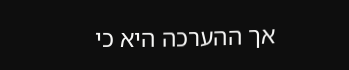אך ההערכה היא כי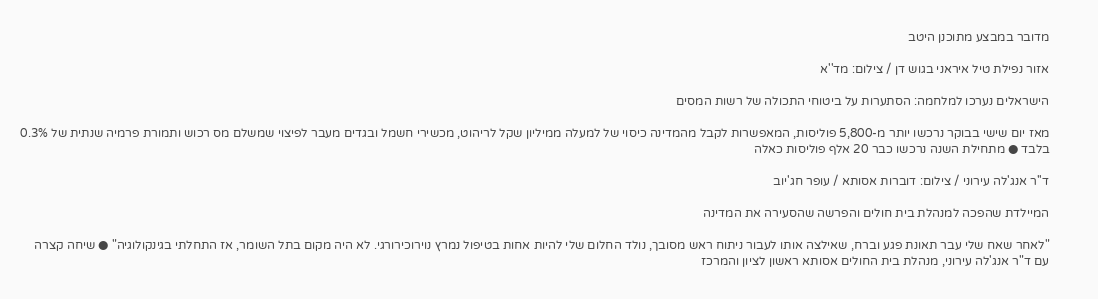מדובר במבצע מתוכנן היטב

אזור נפילת טיל איראני בגוש דן / צילום: מד''א

הישראלים נערכו למלחמה: הסתערות על ביטוחי התכולה של רשות המסים

מאז יום שישי בבוקר נרכשו יותר מ-5,800 פוליסות, המאפשרות לקבל מהמדינה כיסוי של למעלה ממיליון שקל לריהוט, מכשירי חשמל ובגדים מעבר לפיצוי שמשלם מס רכוש ותמורת פרמיה שנתית של 0.3% בלבד ● מתחילת השנה נרכשו כבר 20 אלף פוליסות כאלה

ד''ר אנג'לה עירוני / צילום: דוברות אסותא / עופר חג'יוב

המיילדת שהפכה למנהלת בית חולים והפרשה שהסעירה את המדינה

"לאחר שאח שלי עבר תאונת פגע וברח, שאילצה אותו לעבור ניתוח ראש מסובך, נולד החלום שלי להיות אחות בטיפול נמרץ נוירוכירורגי. לא היה מקום בתל השומר, אז התחלתי בגינקולוגיה" ● שיחה קצרה עם ד"ר אנג'לה עירוני, מנהלת בית החולים אסותא ראשון לציון והמרכז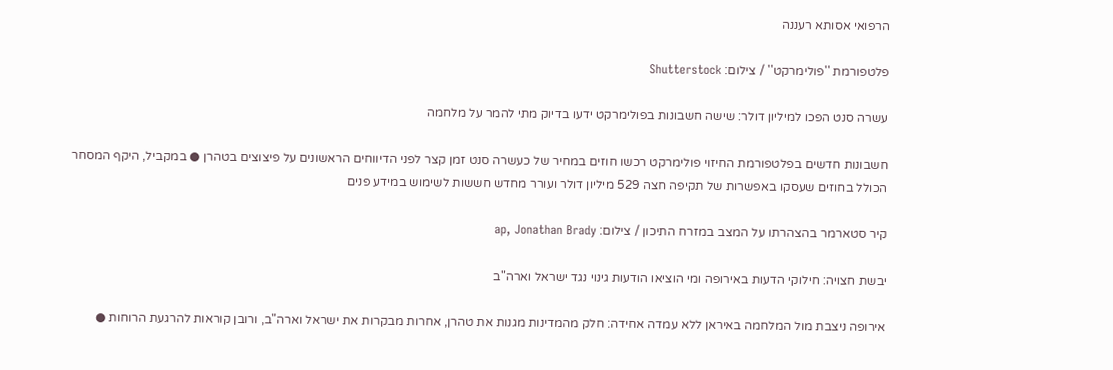הרפואי אסותא רעננה

פלטפורמת ''פולימרקט'' / צילום: Shutterstock

עשרה סנט הפכו למיליון דולר: שישה חשבונות בפולימרקט ידעו בדיוק מתי להמר על מלחמה

חשבונות חדשים בפלטפורמת החיזוי פולימרקט רכשו חוזים במחיר של כעשרה סנט זמן קצר לפני הדיווחים הראשונים על פיצוצים בטהרן ● במקביל, היקף המסחר הכולל בחוזים שעסקו באפשרות של תקיפה חצה 529 מיליון דולר ועורר מחדש חששות לשימוש במידע פנים

קיר סטארמר בהצהרתו על המצב במזרח התיכון / צילום: ap, Jonathan Brady

יבשת חצויה: חילוקי הדעות באירופה ומי הוציאו הודעות גינוי נגד ישראל וארה"ב

אירופה ניצבת מול המלחמה באיראן ללא עמדה אחידה: חלק מהמדינות מגנות את טהרן, אחרות מבקרות את ישראל וארה"ב, ורובן קוראות להרגעת הרוחות ●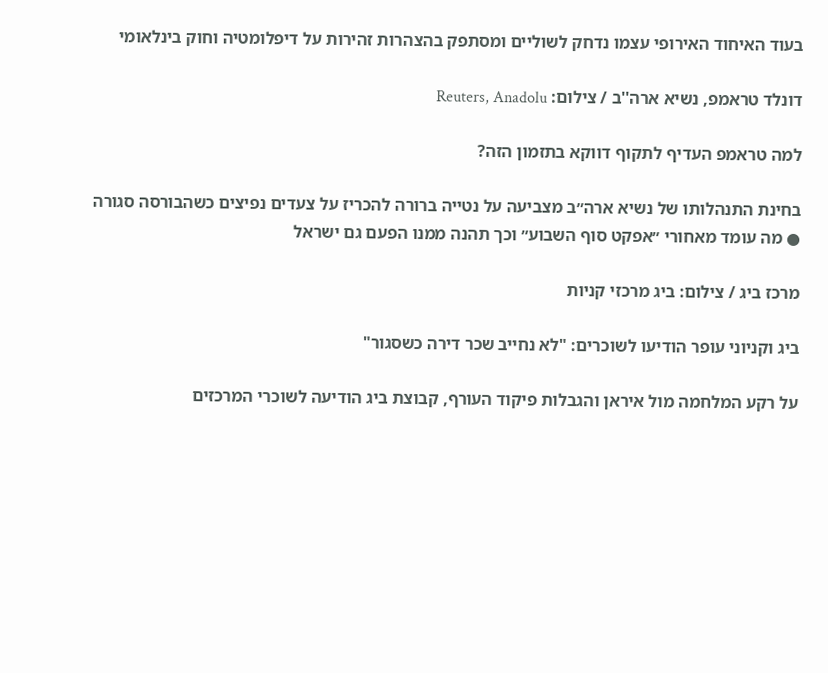בעוד האיחוד האירופי עצמו נדחק לשוליים ומסתפק בהצהרות זהירות על דיפלומטיה וחוק בינלאומי

דונלד טראמפ, נשיא ארה''ב / צילום: Reuters, Anadolu

למה טראמפ העדיף לתקוף דווקא בתזמון הזה?

בחינת התנהלותו של נשיא ארה״ב מצביעה על נטייה ברורה להכריז על צעדים נפיצים כשהבורסה סגורה ● מה עומד מאחורי ״אפקט סוף השבוע״ וכך תהנה ממנו הפעם גם ישראל

מרכז ביג / צילום: ביג מרכזי קניות

ביג וקניוני עופר הודיעו לשוכרים: "לא נחייב שכר דירה כשסגור"

על רקע המלחמה מול איראן והגבלות פיקוד העורף, קבוצת ביג הודיעה לשוכרי המרכזים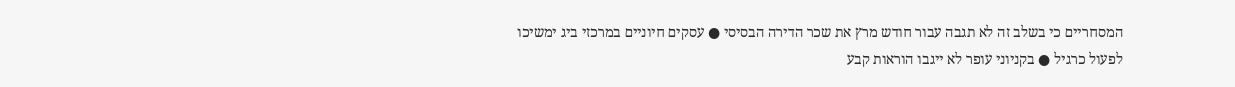המסחריים כי בשלב זה לא תגבה עבור חודש מרץ את שכר הדירה הבסיסי ● עסקים חיוניים במרכזי ביג ימשיכו לפעול כרגיל ● בקניוני עופר לא ייגבו הוראות קבע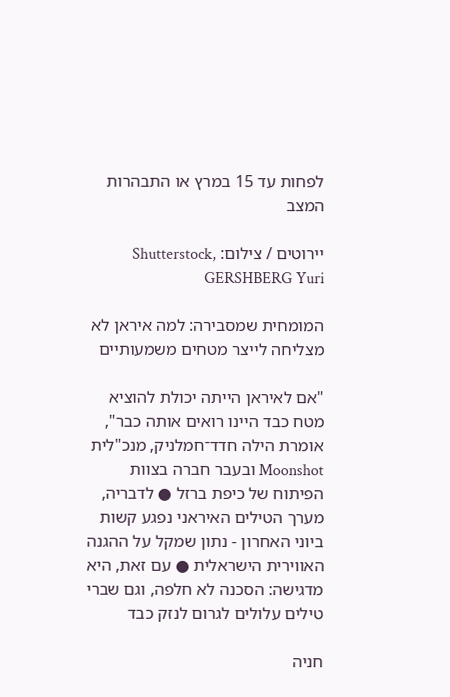לפחות עד 15 במרץ או התבהרות המצב

יירוטים / צילום: Shutterstock, GERSHBERG Yuri

המומחית שמסבירה: למה איראן לא מצליחה לייצר מטחים משמעותיים

"אם לאיראן הייתה יכולת להוציא מטח כבד היינו רואים אותה כבר", אומרת הילה חדד־חמלניק, מנכ"לית Moonshot ובעבר חברה בצוות הפיתוח של כיפת ברזל ● לדבריה, מערך הטילים האיראני נפגע קשות ביוני האחרון - נתון שמקל על ההגנה האווירית הישראלית ● עם זאת, היא מדגישה: הסכנה לא חלפה, וגם שברי טילים עלולים לגרום לנזק כבד

חניה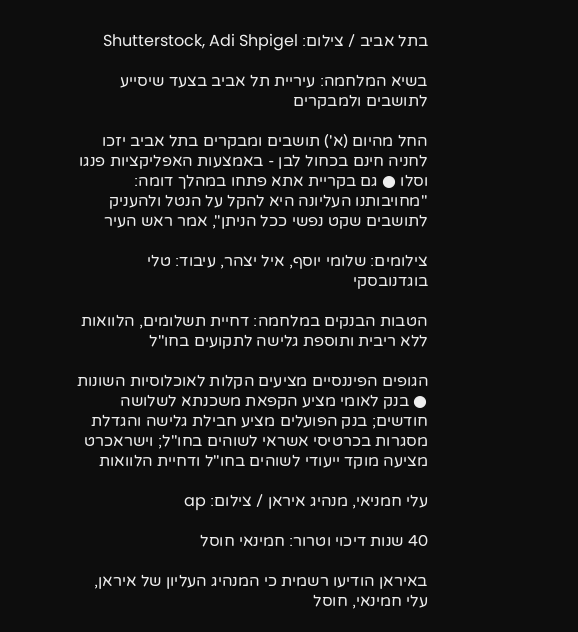בתל אביב / צילום: Shutterstock, Adi Shpigel

בשיא המלחמה: עיריית תל אביב בצעד שיסייע לתושבים ולמבקרים

החל מהיום (א') תושבים ומבקרים בתל אביב יזכו לחניה חינם בכחול לבן - באמצעות האפליקציות פנגו וסלו ● גם בקריית אתא פתחו במהלך דומה: "מחויבותנו העליונה היא להקל על הנטל ולהעניק לתושבים שקט נפשי ככל הניתן", אמר ראש העיר

צילומים: שלומי יוסף, איל יצהר, עיבוד: טלי בוגדנובסקי

הטבות הבנקים במלחמה: דחיית תשלומים, הלוואות ללא ריבית ותוספת גלישה לתקועים בחו"ל

הגופים הפיננסיים מציעים הקלות לאוכלוסיות השונות ● בנק לאומי מציע הקפאת משכנתא לשלושה חודשים; בנק הפועלים מציע חבילת גלישה והגדלת מסגרות בכרטיסי אשראי לשוהים בחו"ל; וישראכרט מציעה מוקד ייעודי לשוהים בחו"ל ודחיית הלוואות

עלי חמניאי, מנהיג איראן / צילום: ap

40 שנות דיכוי וטרור: חמינאי חוסל

באיראן הודיעו רשמית כי המנהיג העליון של איראן, עלי חמינאי, חוסל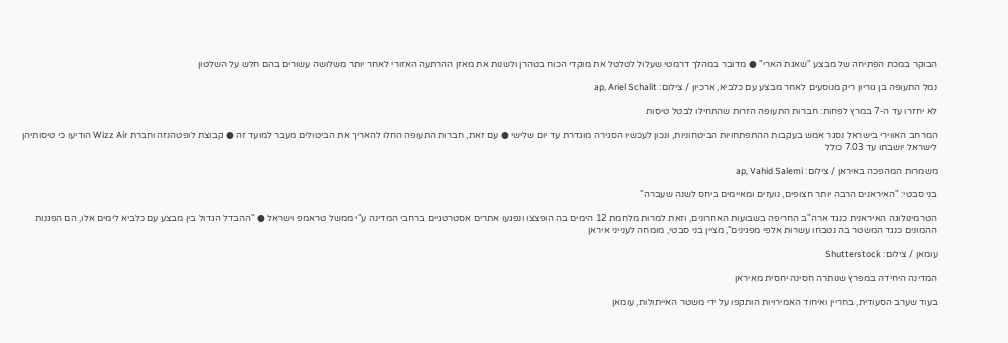הבוקר במכת הפתיחה של מבצע "שאגת הארי" ● מדובר במהלך דרמטי שעלול לטלטל את מוקדי הכוח בטהרן ולשנות את מאזן ההרתעה האזורי לאחר יותר משלושה עשורים בהם חלש על השלטון

נמל התעופה בן גוריון ריק מנוסעים לאחר מבצע עם כלביא, ארכיון / צילום: ap, Ariel Schalit

לא יחזרו עד ה-7 במרץ לפחות: חברות התעופה הזרות שהתחילו לבטל טיסות

המרחב האווירי בישראל נסגר אמש בעקבות ההתפתחויות הביטחוניות, ונכון לעכשיו הסגירה מוגדרת עד יום שלישי ● עם זאת, חברות התעופה החלו להאריך את הביטולים מעבר למועד זה ● קבוצת לופטהנזה וחברת Wizz Air הודיעו כי טיסותיהן לישראל יושבתו עד 7.03 כולל

משמרות המהפכה באיראן / צילום: ap, Vahid Salemi

בני סבטי: "האיראנים הרבה יותר חצופים, נועזים ומאיימים ביחס לשנה שעברה"

הטרמינולוגה האיראנית כנגד ארה"ב החריפה בשבועות האחרונים, וזאת למרות מלחמת 12 הימים בה הופצצו ונפגעו אתרים אסטרטגיים ברחבי המדינה ע"י ממשל טראמפ וישראל ● "ההבדל הגדול בין מבצע עם כלביא לימים אלו, הם הפגנות ההמונים כנגד המשטר בה נטבחו עשרות אלפי מפגינים", מציין בני סבטי, מומחה לענייני איראן

עומאן / צילום: Shutterstock

המדינה היחידה במפרץ שנותרה חסינה יחסית מאיראן

בעוד שערב הסעודית, בחריין ואיחוד האמירויות הותקפו על ידי משטר האייתולות, עומאן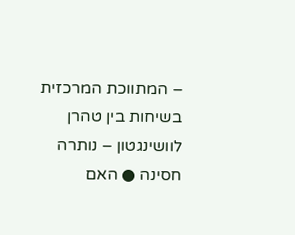– המתווכת המרכזית בשיחות בין טהרן לוושינגטון – נותרה חסינה ● האם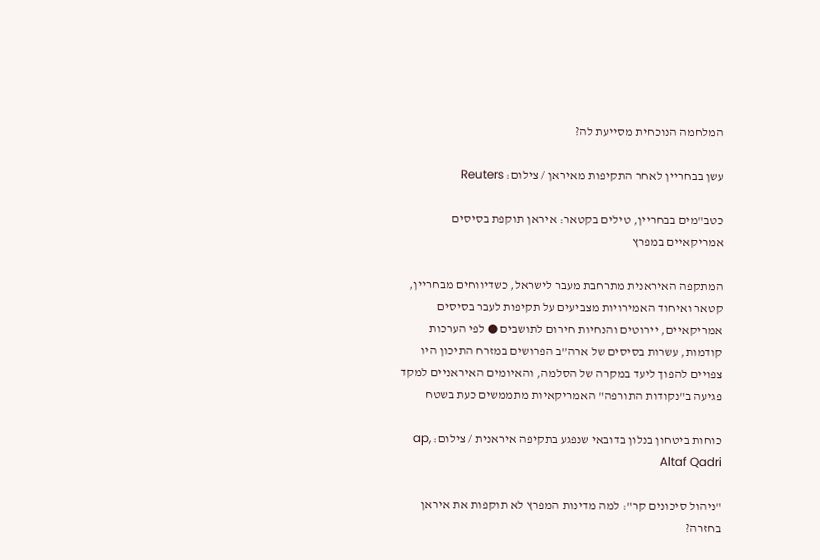המלחמה הנוכחית מסייעת לה?

עשן בבחריין לאחר התקיפות מאיראן / צילום: Reuters

כטב"מים בבחריין, טילים בקטאר: איראן תוקפת בסיסים אמריקאיים במפרץ

המתקפה האיראנית מתרחבת מעבר לישראל, כשדיווחים מבחריין, קטאר ואיחוד האמירויות מצביעים על תקיפות לעבר בסיסים אמריקאיים, יירוטים והנחיות חירום לתושבים ● לפי הערכות קודמות, עשרות בסיסים של ארה”ב הפרושים במזרח התיכון היו צפויים להפוך ליעד במקרה של הסלמה, והאיומים האיראניים למקד פגיעה ב"נקודות התורפה" האמריקאיות מתממשים כעת בשטח

כוחות ביטחון בנלון בדובאי שנפגע בתקיפה איראנית / צילום: ap, Altaf Qadri

"ניהול סיכונים קר": למה מדינות המפרץ לא תוקפות את איראן בחזרה?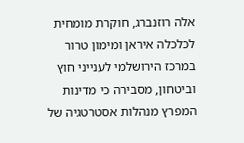אלה רוזנברג, חוקרת מומחית לכלכלה איראן ומימון טרור במרכז הירושלמי לענייני חוץ וביטחון, מסבירה כי מדינות המפרץ מנהלות אסטרטגיה של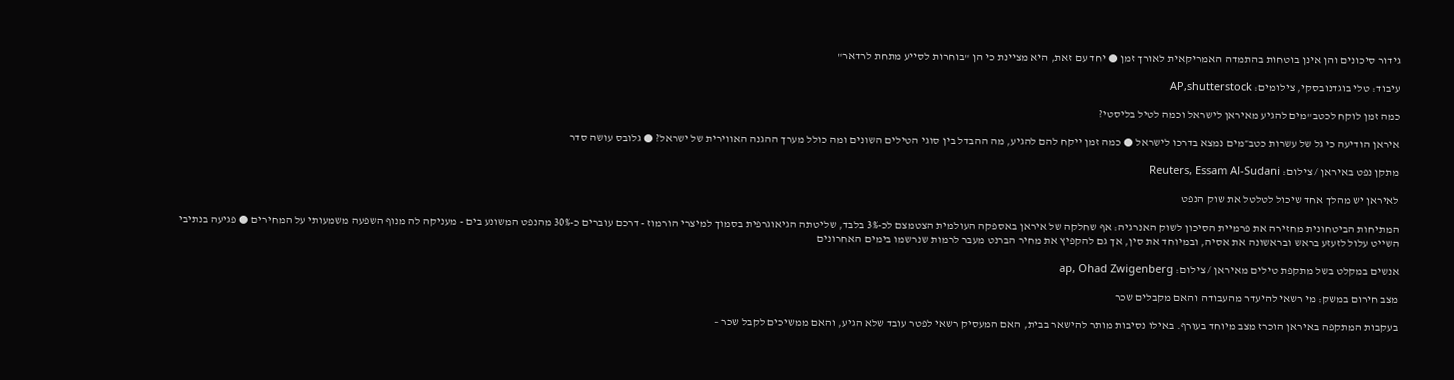גידור סיכונים והן אינן בוטחות בהתמדה האמריקאית לאורך זמן ● יחד עם זאת, היא מציינת כי הן "בוחרות לסייע מתחת לרדאר"

עיבוד: טלי בוגדנובסקי, צילומים: AP,shutterstock

כמה זמן לוקח לכטב"מים להגיע מאיראן לישראל וכמה לטיל בליסטי?

איראן הודיעה כי גל של עשרות כטב״מים נמצא בדרכו לישראל ● כמה זמן ייקח להם להגיע, מה ההבדל בין סוגי הטילים השונים ומה כולל מערך ההגנה האווירית של ישראל? ● גלובס עושה סדר

מתקן נפט באיראן / צילום: Reuters, Essam Al-Sudani

לאיראן יש מהלך אחד שיכול לטלטל את שוק הנפט

המתיחות הביטחונית מחזירה את פרמיית הסיכון לשוק האנרגיה: אף שחלקה של איראן באספקה העולמית הצטמצם לכ-3% בלבד, שליטתה הגיאוגרפית בסמוך למיצרי הורמוז - דרכם עוברים כ-30% מהנפט המשונע בים - מעניקה לה מנוף השפעה משמעותי על המחירים ● פגיעה בנתיבי השייט עלול לזעזע בראש ובראשונה את אסיה, ובמיוחד את סין, אך גם להקפיץ את מחיר הברנט מעבר לרמות שנרשמו בימים האחרונים

אנשים במקלט בשל מתקפת טילים מאיראן / צילום: ap, Ohad Zwigenberg

מצב חירום במשק: מי רשאי להיעדר מהעבודה והאם מקבלים שכר

בעקבות המתקפה באיראן הוכרז מצב מיוחד בעורף. באילו נסיבות מותר להישאר בבית, האם המעסיק רשאי לפטר עובד שלא הגיע, והאם ממשיכים לקבל שכר –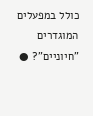כולל במפעלים המוגדרים "חיוניים"? ●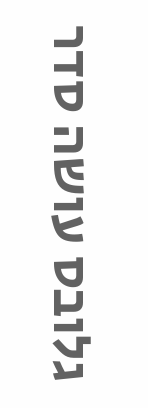גלובס עושה סדר